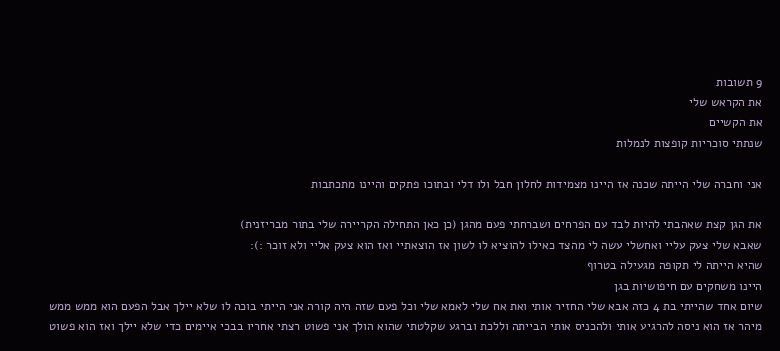9 תשובות
את הקראש שלי
את הקשיים
שנתתי סוכריות קופצות לנמלות

אני וחברה שלי הייתה שכנה אז היינו מצמידות לחלון חבל ולו דלי ובתוכו פתקים והיינו מתכתבות

את הגן קצת שאהבתי להיות לבד עם הפרחים ושברחתי פעם מהגן (כן כאן התחילה הקריירה שלי בתור מבריזנית)
שאבא שלי צעק עליי ואחשלי עשה לי מהצד כאילו להוציא לו לשון אז הוצאתיי ואז הוא צעק אליי ולא זוכר :):
שהיא הייתה לי תקופה מגעילה בטרוף
היינו משחקים עם חיפושיות בגן
שיום אחד שהייתי בת 4 כזה אבא שלי החזיר אותי ואת אח שלי לאמא שלי וכל פעם שזה היה קורה אני הייתי בוכה לו שלא יילך אבל הפעם הוא ממש ממש מיהר אז הוא ניסה להרגיע אותי ולהכניס אותי הבייתה וללכת וברגע שקלטתי שהוא הולך אני פשוט רצתי אחריו בבכי איימים כדי שלא יילך ואז הוא פשוט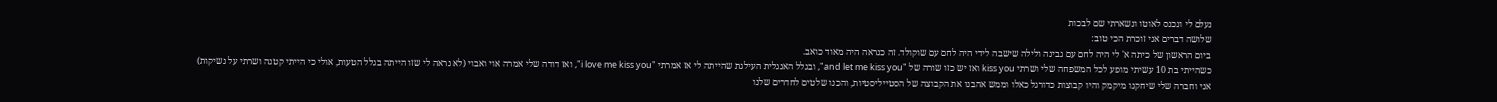נעלם לי ונכנס לאוטו ונשארתי שם לבכות
שלושה דברים אני זוכרת הכי טוב:
ביום הראשון של כיתה א' לי היה לחם עם גבינה ולילה שישבה לידי היה לחם עם שוקולד. זה כנראה היה מאוד כואב.
כשהייתי בת 10 עשיתי מופע לכל המשפחה שלי ושרתי kiss you ואז יש כזו שורה של "and let me kiss you", ובגלל האנגלית העילגת שהייתה לי אז אמרתי "i love me kiss you", ואז דודה שלי אמרה אוי ואבוי (לא נראה לי שזו הייתה בגלל הטעות, אולי כי הייתי קטנה ושרתי על נשיקות)
אני וחברה שלי שיחקנו מיקמק והיו קבוצות כדורגל כאלו וממש אהבנו את הקבוצה של הסטייליסטיות, והכנו שלטים לחדרים שלנו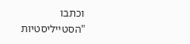וכתבו "הסטייליסטיות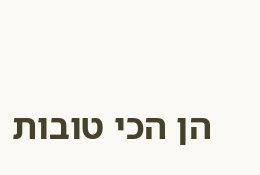הן הכי טובות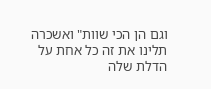וגם הן הכי שוות" ואשכרה תלינו את זה כל אחת על הדלת שלה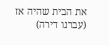את הבית שהיה אז (עברנו דירה)